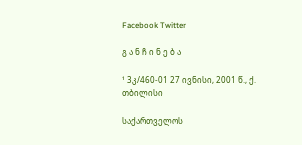Facebook Twitter

გ ა ნ ჩ ი ნ ე ბ ა

¹ 3კ/460-01 27 ივნისი, 2001 წ., ქ. თბილისი

საქართველოს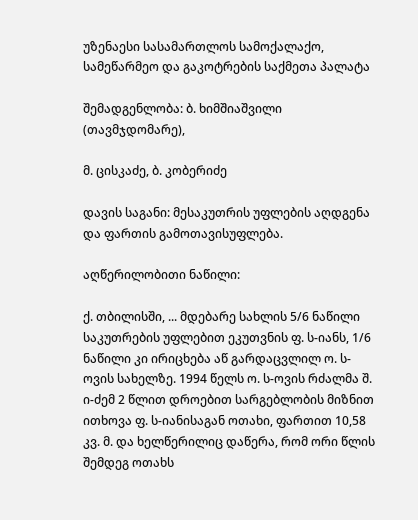უზენაესი სასამართლოს სამოქალაქო, სამეწარმეო და გაკოტრების საქმეთა პალატა

შემადგენლობა: ბ. ხიმშიაშვილი (თავმჯდომარე),

მ. ცისკაძე, ბ. კობერიძე

დავის საგანი: მესაკუთრის უფლების აღდგენა და ფართის გამოთავისუფლება.

აღწერილობითი ნაწილი:

ქ. თბილისში, ... მდებარე სახლის 5/6 ნაწილი საკუთრების უფლებით ეკუთვნის ფ. ს-იანს, 1/6 ნაწილი კი ირიცხება აწ გარდაცვლილ ო. ს-ოვის სახელზე. 1994 წელს ო. ს-ოვის რძალმა შ. ი-ძემ 2 წლით დროებით სარგებლობის მიზნით ითხოვა ფ. ს-იანისაგან ოთახი, ფართით 10,58 კვ. მ. და ხელწერილიც დაწერა, რომ ორი წლის შემდეგ ოთახს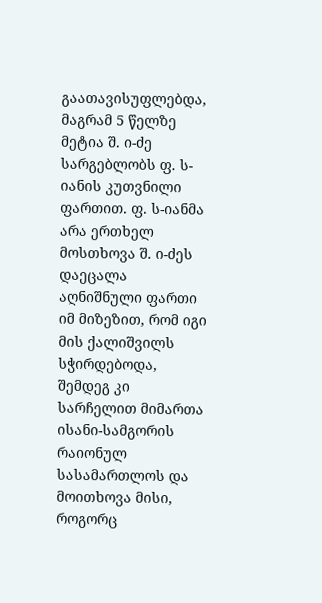გაათავისუფლებდა, მაგრამ 5 წელზე მეტია შ. ი-ძე სარგებლობს ფ. ს-იანის კუთვნილი ფართით. ფ. ს-იანმა არა ერთხელ მოსთხოვა შ. ი-ძეს დაეცალა აღნიშნული ფართი იმ მიზეზით, რომ იგი მის ქალიშვილს სჭირდებოდა, შემდეგ კი სარჩელით მიმართა ისანი-სამგორის რაიონულ სასამართლოს და მოითხოვა მისი, როგორც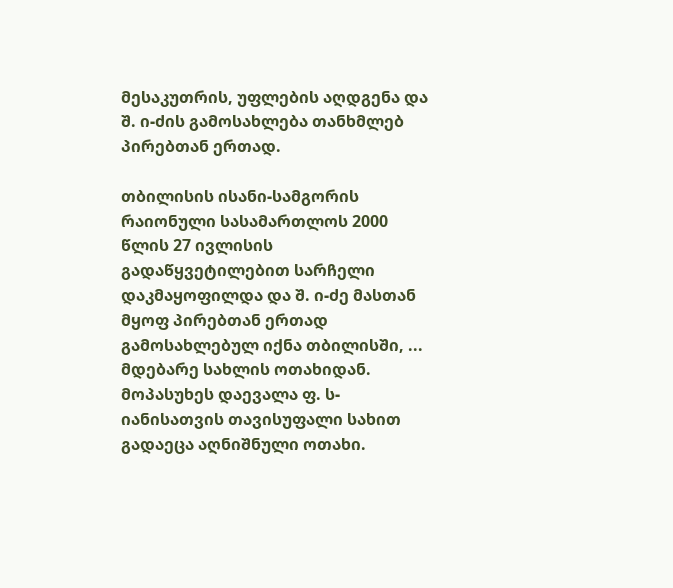მესაკუთრის, უფლების აღდგენა და შ. ი-ძის გამოსახლება თანხმლებ პირებთან ერთად.

თბილისის ისანი-სამგორის რაიონული სასამართლოს 2000 წლის 27 ივლისის გადაწყვეტილებით სარჩელი დაკმაყოფილდა და შ. ი-ძე მასთან მყოფ პირებთან ერთად გამოსახლებულ იქნა თბილისში, ... მდებარე სახლის ოთახიდან. მოპასუხეს დაევალა ფ. ს-იანისათვის თავისუფალი სახით გადაეცა აღნიშნული ოთახი.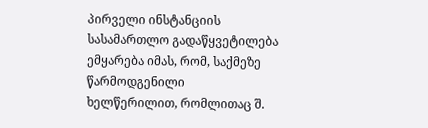პირველი ინსტანციის სასამართლო გადაწყვეტილება ემყარება იმას, რომ, საქმეზე წარმოდგენილი ხელწერილით, რომლითაც შ.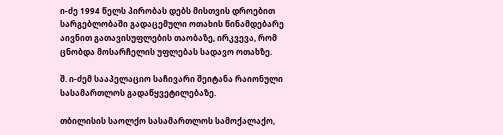ი-ძე 1994 წელს პირობას დებს მისთვის დროებით სარგებლობაში გადაცემული ოთახის წინამდებარე აივნით გათავისუფლების თაობაზე, ირკვევა, რომ ცნობდა მოსარჩელის უფლებას სადავო ოთახზე.

შ. ი-ძემ სააპელაციო საჩივარი შეიტანა რაიონული სასამართლოს გადაწყვეტილებაზე.

თბილისის საოლქო სასამართლოს სამოქალაქო,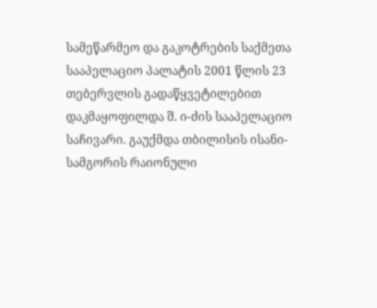სამეწარმეო და გაკოტრების საქმეთა სააპელაციო პალატის 2001 წლის 23 თებერვლის გადაწყვეტილებით დაკმაყოფილდა შ. ი-ძის სააპელაციო საჩივარი. გაუქმდა თბილისის ისანი-სამგორის რაიონული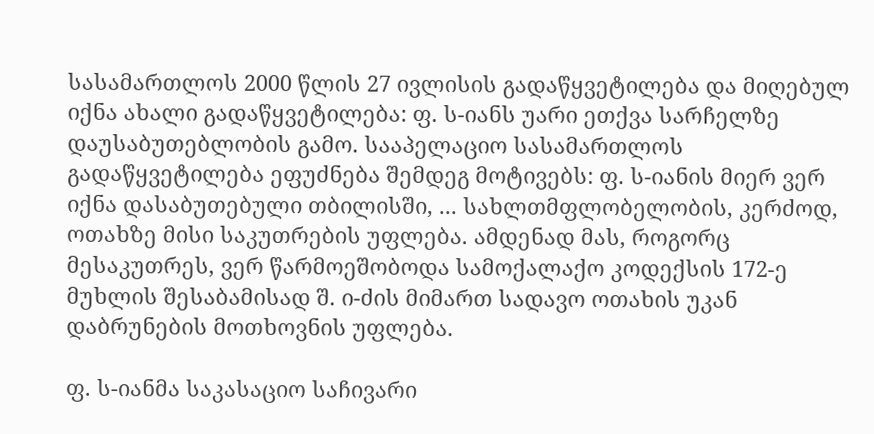სასამართლოს 2000 წლის 27 ივლისის გადაწყვეტილება და მიღებულ იქნა ახალი გადაწყვეტილება: ფ. ს-იანს უარი ეთქვა სარჩელზე დაუსაბუთებლობის გამო. სააპელაციო სასამართლოს გადაწყვეტილება ეფუძნება შემდეგ მოტივებს: ფ. ს-იანის მიერ ვერ იქნა დასაბუთებული თბილისში, ... სახლთმფლობელობის, კერძოდ, ოთახზე მისი საკუთრების უფლება. ამდენად მას, როგორც მესაკუთრეს, ვერ წარმოეშობოდა სამოქალაქო კოდექსის 172-ე მუხლის შესაბამისად შ. ი-ძის მიმართ სადავო ოთახის უკან დაბრუნების მოთხოვნის უფლება.

ფ. ს-იანმა საკასაციო საჩივარი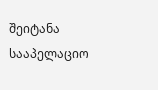შეიტანა სააპელაციო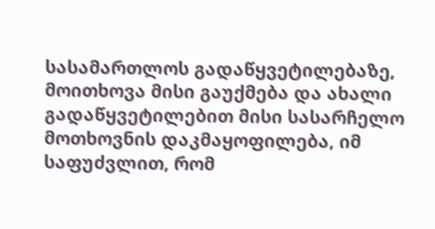სასამართლოს გადაწყვეტილებაზე, მოითხოვა მისი გაუქმება და ახალი გადაწყვეტილებით მისი სასარჩელო მოთხოვნის დაკმაყოფილება, იმ საფუძვლით, რომ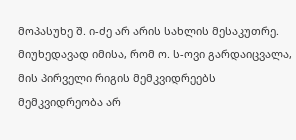მოპასუხე შ. ი-ძე არ არის სახლის მესაკუთრე. მიუხედავად იმისა, რომ ო. ს-ოვი გარდაიცვალა, მის პირველი რიგის მემკვიდრეებს მემკვიდრეობა არ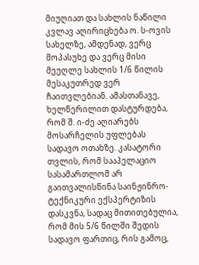მიუღიათ და სახლის ნაწილი კვლავ აღირიცხება ო. ს-ოვის სახელზე, ამდენად, ვერც მოპასუხე და ვერც მისი მეუღლე სახლის 1/6 წილის მესაკუთრედ ვერ ჩაითვლებიან. ამასთანავე, ხელწერილით დასტურდება, რომ შ. ი-ძე აღიარებს მოსარჩელის უფლებას სადავო ოთახზე. კასატორი თვლის, რომ სააპელაციო სასამართლომ არ გაითვალისწინა საინჟინრო-ტექნიკური ექსპერტიზის დასკვნა, სადაც მითითებულია, რომ მის 5/6 წილში შედის სადავო ფართიც, რის გამოც,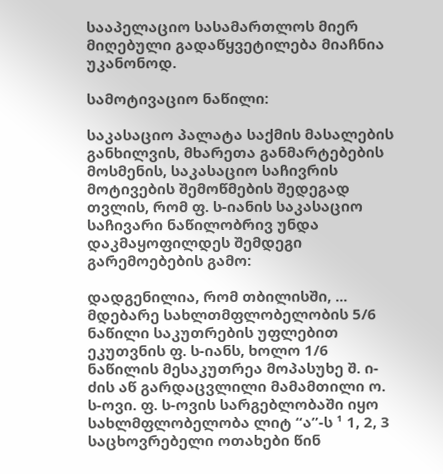სააპელაციო სასამართლოს მიერ მიღებული გადაწყვეტილება მიაჩნია უკანონოდ.

სამოტივაციო ნაწილი:

საკასაციო პალატა საქმის მასალების განხილვის, მხარეთა განმარტებების მოსმენის, საკასაციო საჩივრის მოტივების შემოწმების შედეგად თვლის, რომ ფ. ს-იანის საკასაციო საჩივარი ნაწილობრივ უნდა დაკმაყოფილდეს შემდეგი გარემოებების გამო:

დადგენილია, რომ თბილისში, ... მდებარე სახლთმფლობელობის 5/6 ნაწილი საკუთრების უფლებით ეკუთვნის ფ. ს-იანს, ხოლო 1/6 ნაწილის მესაკუთრეა მოპასუხე შ. ი-ძის აწ გარდაცვლილი მამამთილი ო. ს-ოვი. ფ. ს-ოვის სარგებლობაში იყო სახლმფლობელობა ლიტ “ა”-ს ¹ 1, 2, 3 საცხოვრებელი ოთახები წინ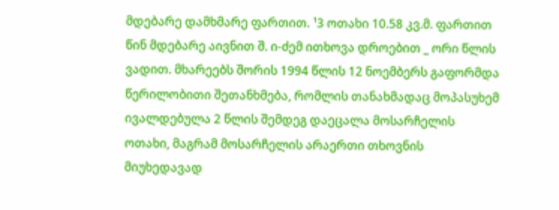მდებარე დამხმარე ფართით. ¹3 ოთახი 10.58 კვ.მ. ფართით წინ მდებარე აივნით შ. ი-ძემ ითხოვა დროებით _ ორი წლის ვადით. მხარეებს შორის 1994 წლის 12 ნოემბერს გაფორმდა წერილობითი შეთანხმება, რომლის თანახმადაც მოპასუხემ ივალდებულა 2 წლის შემდეგ დაეცალა მოსარჩელის ოთახი, მაგრამ მოსარჩელის არაერთი თხოვნის მიუხედავად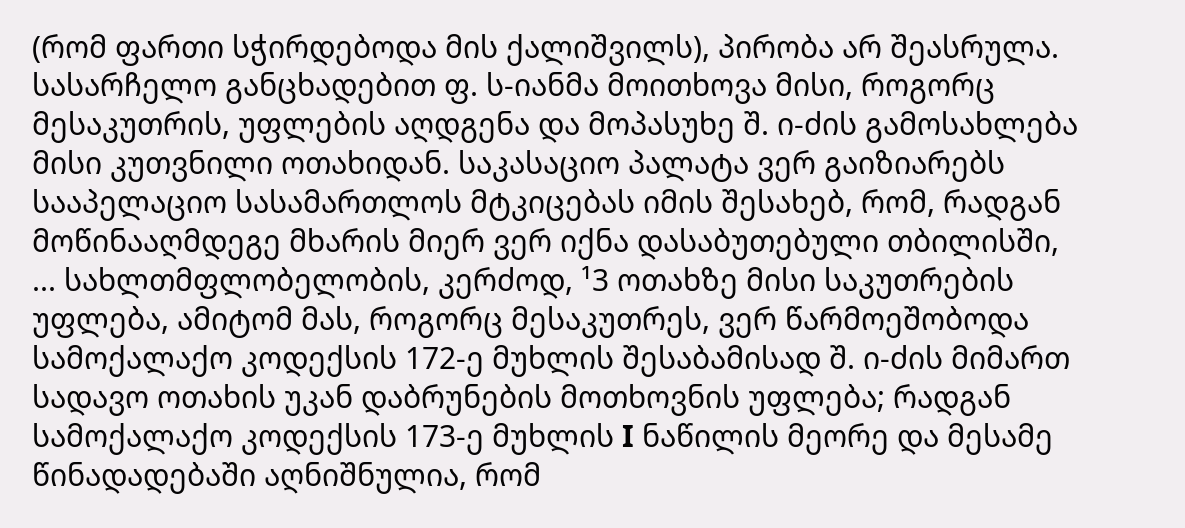(რომ ფართი სჭირდებოდა მის ქალიშვილს), პირობა არ შეასრულა. სასარჩელო განცხადებით ფ. ს-იანმა მოითხოვა მისი, როგორც მესაკუთრის, უფლების აღდგენა და მოპასუხე შ. ი-ძის გამოსახლება მისი კუთვნილი ოთახიდან. საკასაციო პალატა ვერ გაიზიარებს სააპელაციო სასამართლოს მტკიცებას იმის შესახებ, რომ, რადგან მოწინააღმდეგე მხარის მიერ ვერ იქნა დასაბუთებული თბილისში, ... სახლთმფლობელობის, კერძოდ, ¹3 ოთახზე მისი საკუთრების უფლება, ამიტომ მას, როგორც მესაკუთრეს, ვერ წარმოეშობოდა სამოქალაქო კოდექსის 172-ე მუხლის შესაბამისად შ. ი-ძის მიმართ სადავო ოთახის უკან დაბრუნების მოთხოვნის უფლება; რადგან სამოქალაქო კოდექსის 173-ე მუხლის I ნაწილის მეორე და მესამე წინადადებაში აღნიშნულია, რომ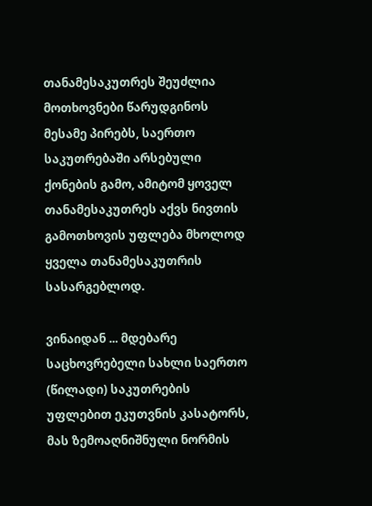თანამესაკუთრეს შეუძლია მოთხოვნები წარუდგინოს მესამე პირებს, საერთო საკუთრებაში არსებული ქონების გამო, ამიტომ ყოველ თანამესაკუთრეს აქვს ნივთის გამოთხოვის უფლება მხოლოდ ყველა თანამესაკუთრის სასარგებლოდ.

ვინაიდან ... მდებარე საცხოვრებელი სახლი საერთო (წილადი) საკუთრების უფლებით ეკუთვნის კასატორს, მას ზემოაღნიშნული ნორმის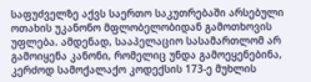საფუძველზე აქვს საერთო საკუთრებაში არსებული ოთახის უკანონო მფლობელობიდან გამოთხოვის უფლება. ამდენად, სააპელაციო სასამართლომ არ გამოიყენა კანონი, რომელიც უნდა გამოეყენებინა, კერძოდ სამოქალაქო კოდექსის 173-ე მუხლის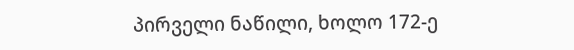პირველი ნაწილი, ხოლო 172-ე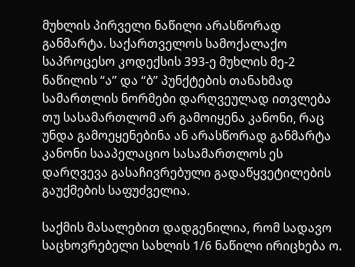მუხლის პირველი ნაწილი არასწორად განმარტა. საქართველოს სამოქალაქო საპროცესო კოდექსის 393-ე მუხლის მე-2 ნაწილის “ა” და “ბ” პუნქტების თანახმად სამართლის ნორმები დარღვეულად ითვლება თუ სასამართლომ არ გამოიყენა კანონი, რაც უნდა გამოეყენებინა ან არასწორად განმარტა კანონი სააპელაციო სასამართლოს ეს დარღვევა გასაჩივრებული გადაწყვეტილების გაუქმების საფუძველია.

საქმის მასალებით დადგენილია, რომ სადავო საცხოვრებელი სახლის 1/6 ნაწილი ირიცხება ო.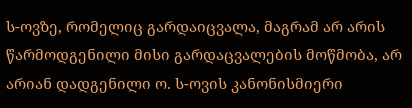ს-ოვზე, რომელიც გარდაიცვალა, მაგრამ არ არის წარმოდგენილი მისი გარდაცვალების მოწმობა, არ არიან დადგენილი ო. ს-ოვის კანონისმიერი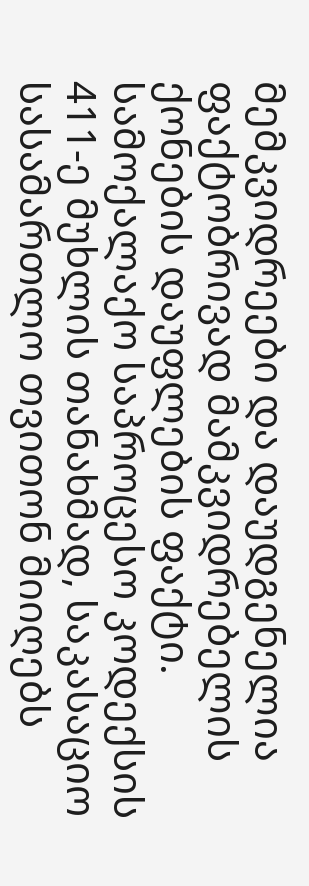მემკვიდრეები და დაუდგენელია ფაქტობრივად მამკვიდრებელის ქონების დაუფლების ფაქტი. სამოქალაქო საპროცესო კოდექსის 411-ე მუხლის თანახმად, საკასაციო სასამართლო თვითონ მიიღებს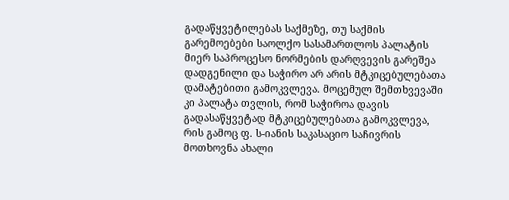გადაწყვეტილებას საქმეზე, თუ საქმის გარემოებები საოლქო სასამართლოს პალატის მიერ საპროცესო ნორმების დარღვევის გარეშეა დადგენილი და საჭირო არ არის მტკიცებულებათა დამატებითი გამოკვლევა. მოცემულ შემთხვევაში კი პალატა თვლის, რომ საჭიროა დავის გადასაწყვეტად მტკიცებულებათა გამოკვლევა, რის გამოც ფ. ს-იანის საკასაციო საჩივრის მოთხოვნა ახალი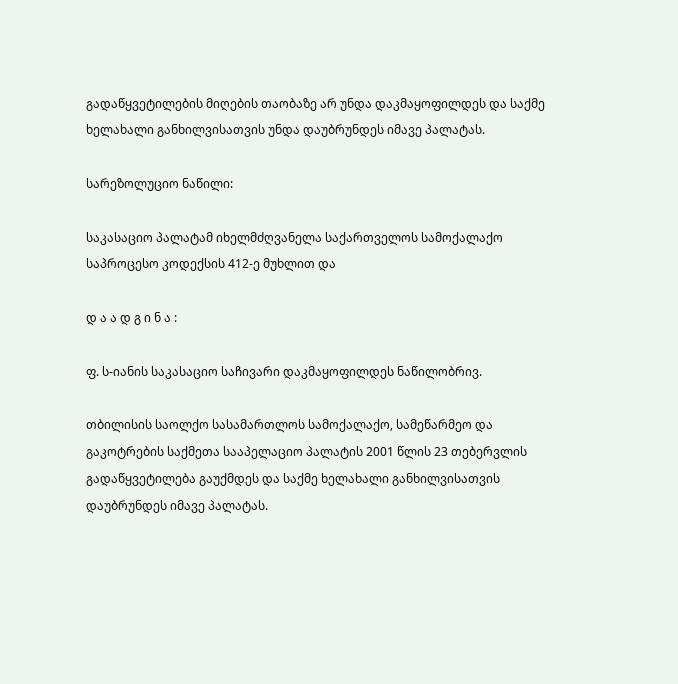გადაწყვეტილების მიღების თაობაზე არ უნდა დაკმაყოფილდეს და საქმე ხელახალი განხილვისათვის უნდა დაუბრუნდეს იმავე პალატას.

სარეზოლუციო ნაწილი:

საკასაციო პალატამ იხელმძღვანელა საქართველოს სამოქალაქო საპროცესო კოდექსის 412-ე მუხლით და

დ ა ა დ გ ი ნ ა :

ფ. ს-იანის საკასაციო საჩივარი დაკმაყოფილდეს ნაწილობრივ.

თბილისის საოლქო სასამართლოს სამოქალაქო, სამეწარმეო და გაკოტრების საქმეთა სააპელაციო პალატის 2001 წლის 23 თებერვლის გადაწყვეტილება გაუქმდეს და საქმე ხელახალი განხილვისათვის დაუბრუნდეს იმავე პალატას.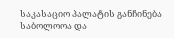საკასაციო პალატის განჩინება საბოლოოა და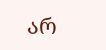არ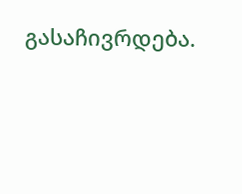გასაჩივრდება.